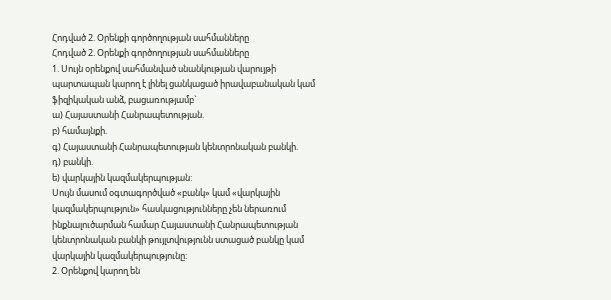Հոդված 2. Օրենքի գործողության սահմանները
Հոդված 2. Օրենքի գործողության սահմանները
1. Սույն օրենքով սահմանված սնանկության վարույթի պարտապան կարող է լինել ցանկացած իրավաբանական կամ ֆիզիկական անձ, բացառությամբ`
ա) Հայաստանի Հանրապետության.
բ) համայնքի.
գ) Հայաստանի Հանրապետության կենտրոնական բանկի.
դ) բանկի.
ե) վարկային կազմակերպության:
Սույն մասում օգտագործված «բանկ» կամ «վարկային կազմակերպություն» հասկացությունները չեն ներառում ինքնալուծարման համար Հայաստանի Հանրապետության կենտրոնական բանկի թույլտվությունն ստացած բանկը կամ վարկային կազմակերպությունը:
2. Օրենքով կարող են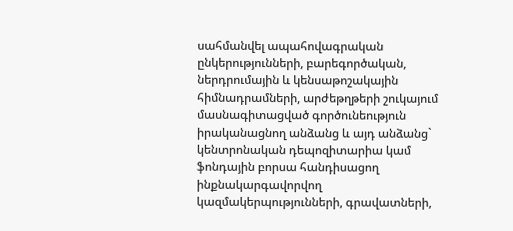սահմանվել ապահովագրական ընկերությունների, բարեգործական, ներդրումային և կենսաթոշակային հիմնադրամների, արժեթղթերի շուկայում մասնագիտացված գործունեություն իրականացնող անձանց և այդ անձանց` կենտրոնական դեպոզիտարիա կամ ֆոնդային բորսա հանդիսացող ինքնակարգավորվող կազմակերպությունների, գրավատների,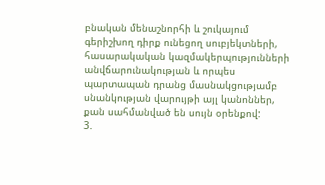բնական մենաշնորհի և շուկայում գերիշխող դիրք ունեցող սուբյեկտների, հասարակական կազմակերպությունների անվճարունակության և որպես պարտապան դրանց մասնակցությամբ սնանկության վարույթի այլ կանոններ, քան սահմանված են սույն օրենքով:
3.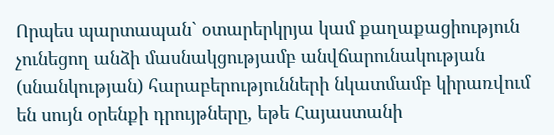Որպես պարտապան` օտարերկրյա կամ քաղաքացիություն չունեցող անձի մասնակցությամբ անվճարունակության (սնանկության) հարաբերությունների նկատմամբ կիրառվում են սույն օրենքի դրույթները, եթե Հայաստանի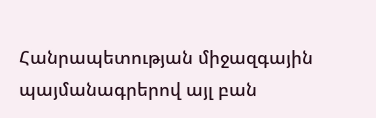Հանրապետության միջազգային պայմանագրերով այլ բան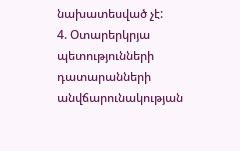նախատեսված չէ:
4. Օտարերկրյա պետությունների դատարանների անվճարունակության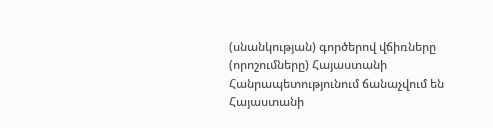(սնանկության) գործերով վճիռները (որոշումները) Հայաստանի Հանրապետությունում ճանաչվում են Հայաստանի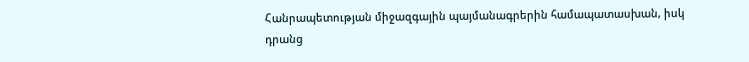Հանրապետության միջազգային պայմանագրերին համապատասխան, իսկ դրանց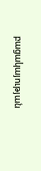բացակայության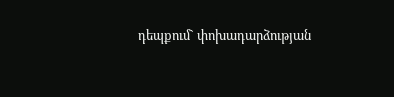դեպքում` փոխադարձության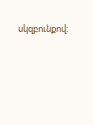սկզբունքով: